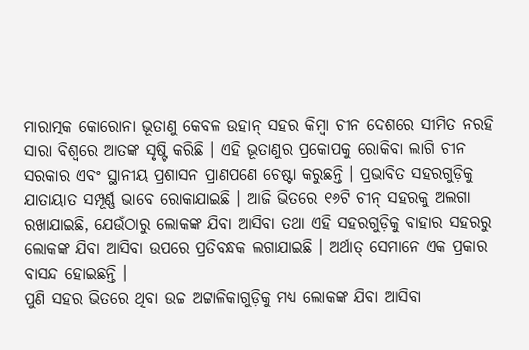ମାରାତ୍ମକ କୋରୋନା ଭୂତାଣୁ କେବଳ ଉହାନ୍ ସହର କିମ୍ବା ଚୀନ ଦେଶରେ ସୀମିତ ନରହି ସାରା ବିଶ୍ଵରେ ଆତଙ୍କ ସୃଷ୍ଟି କରିଛି । ଏହି ଭୂତାଣୁର ପ୍ରକୋପକୁ ରୋକିବା ଲାଗି ଚୀନ ସରକାର ଏବଂ ସ୍ଥାନୀୟ ପ୍ରଶାସନ ପ୍ରାଣପଣେ ଚେଷ୍ଟା କରୁଛନ୍ତି । ପ୍ରଭାବିତ ସହରଗୁଡ଼ିକୁ ଯାତାୟାତ ସମ୍ପୂର୍ଣ୍ଣ ଭାବେ ରୋକାଯାଇଛି । ଆଜି ଭିତରେ ୧୬ଟି ଚୀନ୍ ସହରକୁ ଅଲଗା ରଖାଯାଇଛି, ଯେଉଁଠାରୁ ଲୋକଙ୍କ ଯିବା ଆସିବା ତଥା ଏହି ସହରଗୁଡ଼ିକୁ ବାହାର ସହରରୁ ଲୋକଙ୍କ ଯିବା ଆସିବା ଉପରେ ପ୍ରତିବନ୍ଧକ ଲଗାଯାଇଛି । ଅର୍ଥାତ୍ ସେମାନେ ଏକ ପ୍ରକାର ବାସନ୍ଦ ହୋଇଛନ୍ତି ।
ପୁଣି ସହର ଭିତରେ ଥିବା ଉଚ୍ଚ ଅଟ୍ଟାଳିକାଗୁଡ଼ିକୁ ମଧ୍ୟ ଲୋକଙ୍କ ଯିବା ଆସିବା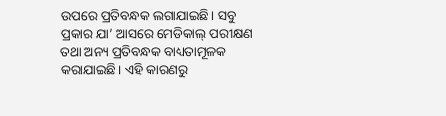ଉପରେ ପ୍ରତିବନ୍ଧକ ଲଗାଯାଇଛି। ସବୁ ପ୍ରକାର ଯା’ ଆସରେ ମେଡିକାଲ୍ ପରୀକ୍ଷଣ ତଥା ଅନ୍ୟ ପ୍ରତିବନ୍ଧକ ବାଧ୍ୟତାମୂଳକ କରାଯାଇଛି। ଏହି କାରଣରୁ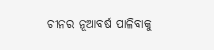ଚୀନର ନୂଆବର୍ଷ ପାଳିବାକୁ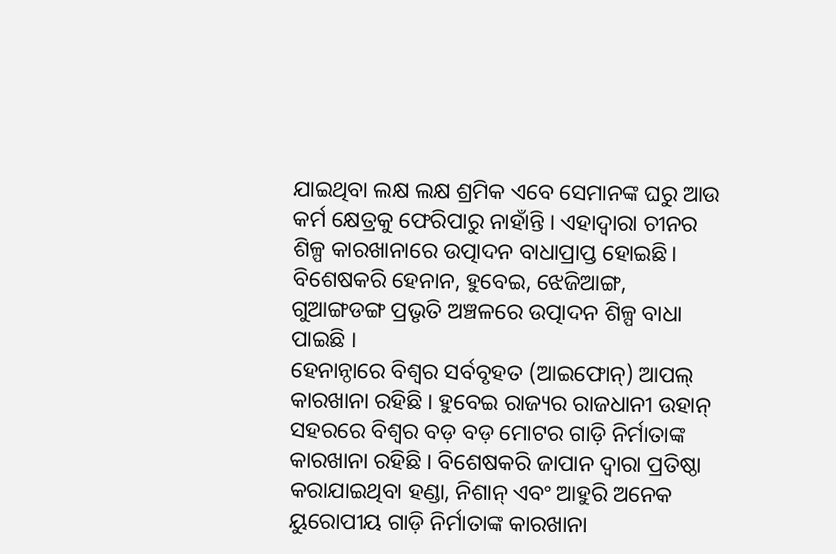ଯାଇଥିବା ଲକ୍ଷ ଲକ୍ଷ ଶ୍ରମିକ ଏବେ ସେମାନଙ୍କ ଘରୁ ଆଉ କର୍ମ କ୍ଷେତ୍ରକୁ ଫେରିପାରୁ ନାହାଁନ୍ତି । ଏହାଦ୍ଵାରା ଚୀନର ଶିଳ୍ପ କାରଖାନାରେ ଉତ୍ପାଦନ ବାଧାପ୍ରାପ୍ତ ହୋଇଛି। ବିଶେଷକରି ହେନାନ, ହୁବେଇ, ଝେଜିଆଙ୍ଗ, ଗୁଆଙ୍ଗଡଙ୍ଗ ପ୍ରଭୃତି ଅଞ୍ଚଳରେ ଉତ୍ପାଦନ ଶିଳ୍ପ ବାଧା ପାଇଛି ।
ହେନାନ୍ଠାରେ ବିଶ୍ଵର ସର୍ବବୃହତ (ଆଇଫୋନ୍) ଆପଲ୍ କାରଖାନା ରହିଛି । ହୁବେଇ ରାଜ୍ୟର ରାଜଧାନୀ ଉହାନ୍ ସହରରେ ବିଶ୍ଵର ବଡ଼ ବଡ଼ ମୋଟର ଗାଡ଼ି ନିର୍ମାତାଙ୍କ କାରଖାନା ରହିଛି । ବିଶେଷକରି ଜାପାନ ଦ୍ଵାରା ପ୍ରତିଷ୍ଠା କରାଯାଇଥିବା ହଣ୍ଡା, ନିଶାନ୍ ଏବଂ ଆହୁରି ଅନେକ ୟୁରୋପୀୟ ଗାଡ଼ି ନିର୍ମାତାଙ୍କ କାରଖାନା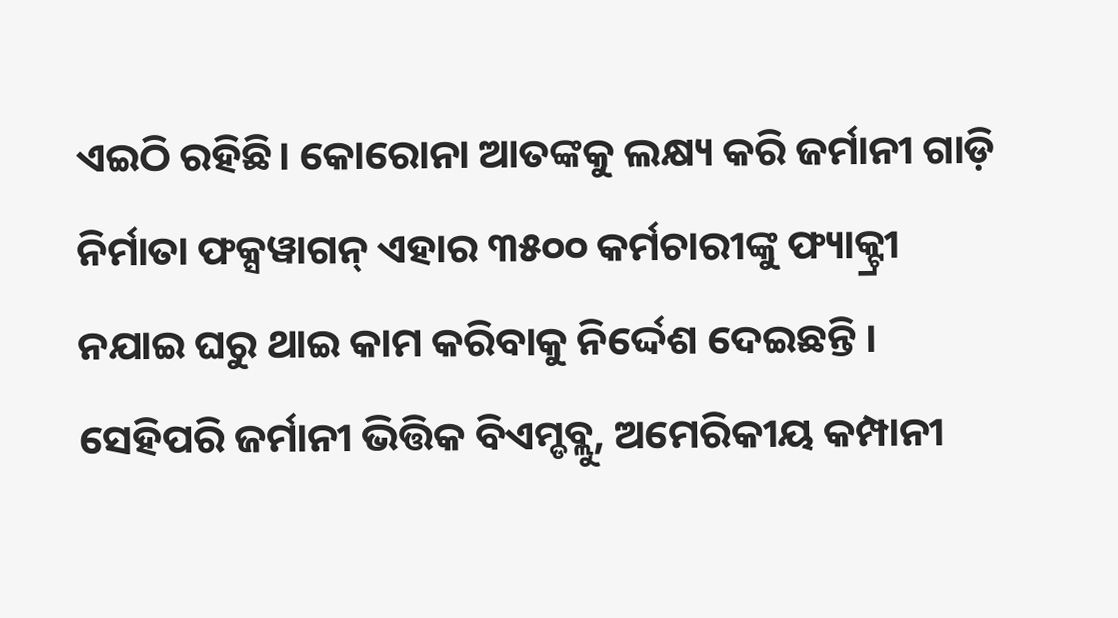ଏଇଠି ରହିଛି। କୋରୋନା ଆତଙ୍କକୁ ଲକ୍ଷ୍ୟ କରି ଜର୍ମାନୀ ଗାଡ଼ି ନିର୍ମାତା ଫକ୍ସୱାଗନ୍ ଏହାର ୩୫୦୦ କର୍ମଚାରୀଙ୍କୁ ଫ୍ୟାକ୍ଟ୍ରୀ ନଯାଇ ଘରୁ ଥାଇ କାମ କରିବାକୁ ନିର୍ଦ୍ଦେଶ ଦେଇଛନ୍ତି । ସେହିପରି ଜର୍ମାନୀ ଭିତ୍ତିକ ବିଏମ୍ଡବ୍ଲୁ, ଅମେରିକୀୟ କମ୍ପାନୀ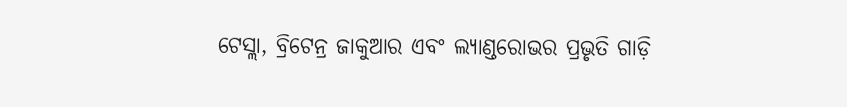ଟେସ୍ଲା, ବ୍ରିଟେନ୍ର ଜାକୁଆର ଏବଂ ଲ୍ୟାଣ୍ଡରୋଭର ପ୍ରଭୃତି ଗାଡ଼ି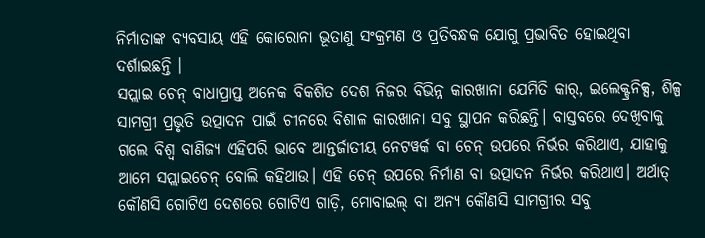ନିର୍ମାତାଙ୍କ ବ୍ୟବସାୟ ଏହି କୋରୋନା ଭୂତାଣୁ ସଂକ୍ରମଣ ଓ ପ୍ରତିବନ୍ଧକ ଯୋଗୁ ପ୍ରଭାବିତ ହୋଇଥିବା ଦର୍ଶାଇଛନ୍ତି ।
ସପ୍ଲାଇ ଚେନ୍ ବାଧାପ୍ରାପ୍ତ ଅନେକ ବିକଶିତ ଦେଶ ନିଜର ବିଭିନ୍ନ କାରଖାନା ଯେମିତି କାର୍, ଇଲେକ୍ଟ୍ରନିକ୍ସ, ଶିଳ୍ପ ସାମଗ୍ରୀ ପ୍ରଭୃତି ଉତ୍ପାଦନ ପାଇଁ ଚୀନରେ ବିଶାଳ କାରଖାନା ସବୁ ସ୍ଥାପନ କରିଛନ୍ତି। ବାସ୍ତବରେ ଦେଖିବାକୁ ଗଲେ ବିଶ୍ଵ ବାଣିଜ୍ୟ ଏହିପରି ଭାବେ ଆନ୍ତର୍ଜାତୀୟ ନେଟୱର୍କ ବା ଚେନ୍ ଉପରେ ନିର୍ଭର କରିଥାଏ, ଯାହାକୁ ଆମେ ସପ୍ଲାଇଚେନ୍ ବୋଲି କହିଥାଉ। ଏହି ଚେନ୍ ଉପରେ ନିର୍ମାଣ ବା ଉତ୍ପାଦନ ନିର୍ଭର କରିଥାଏ। ଅର୍ଥାତ୍ କୌଣସି ଗୋଟିଏ ଦେଶରେ ଗୋଟିଏ ଗାଡ଼ି, ମୋବାଇଲ୍ ବା ଅନ୍ୟ କୌଣସି ସାମଗ୍ରୀର ସବୁ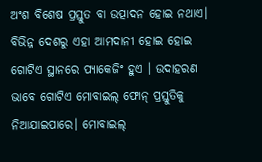ଅଂଶ ବିଶେଷ ପ୍ରସ୍ତୁତ ବା ଉତ୍ପାଦନ ହୋଇ ନଥାଏ।
ବିଭିନ୍ନ ଦେଶରୁ ଏହା ଆମଦାନୀ ହୋଇ ହୋଇ ଗୋଟିଏ ସ୍ଥାନରେ ପ୍ୟାକେଜିଂ ହୁଏ । ଉଦାହରଣ ଭାବେ ଗୋଟିଏ ମୋବାଇଲ୍ ଫୋନ୍ ପ୍ରସ୍ତୁତିକୁ ନିଆଯାଇପାରେ। ମୋବାଇଲ୍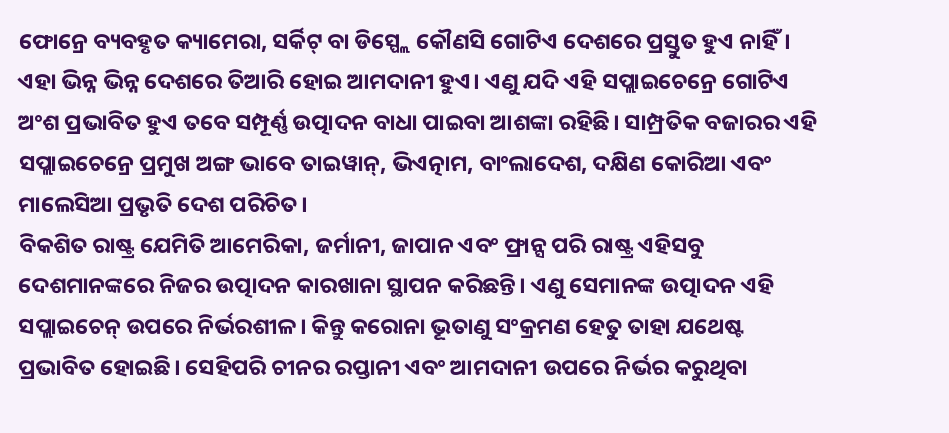ଫୋନ୍ରେ ବ୍ୟବହୃତ କ୍ୟାମେରା, ସର୍କିଟ୍ ବା ଡିସ୍ପ୍ଲେ କୌଣସି ଗୋଟିଏ ଦେଶରେ ପ୍ରସ୍ତୁତ ହୁଏ ନାହିଁ। ଏହା ଭିନ୍ନ ଭିନ୍ନ ଦେଶରେ ତିଆରି ହୋଇ ଆମଦାନୀ ହୁଏ। ଏଣୁ ଯଦି ଏହି ସପ୍ଲାଇଚେନ୍ରେ ଗୋଟିଏ ଅଂଶ ପ୍ରଭାବିତ ହୁଏ ତବେ ସମ୍ପୂର୍ଣ୍ଣ ଉତ୍ପାଦନ ବାଧା ପାଇବା ଆଶଙ୍କା ରହିଛି। ସାମ୍ପ୍ରତିକ ବଜାରର ଏହି ସପ୍ଲାଇଚେନ୍ରେ ପ୍ରମୁଖ ଅଙ୍ଗ ଭାବେ ତାଇୱାନ୍, ଭିଏତ୍ନାମ, ବାଂଲାଦେଶ, ଦକ୍ଷିଣ କୋରିଆ ଏବଂ ମାଲେସିଆ ପ୍ରଭୃତି ଦେଶ ପରିଚିତ।
ବିକଶିତ ରାଷ୍ଟ୍ର ଯେମିତି ଆମେରିକା, ଜର୍ମାନୀ, ଜାପାନ ଏବଂ ଫ୍ରାନ୍ସ ପରି ରାଷ୍ଟ୍ର ଏହିସବୁ ଦେଶମାନଙ୍କରେ ନିଜର ଉତ୍ପାଦନ କାରଖାନା ସ୍ଥାପନ କରିଛନ୍ତି। ଏଣୁ ସେମାନଙ୍କ ଉତ୍ପାଦନ ଏହି ସପ୍ଲାଇଚେନ୍ ଉପରେ ନିର୍ଭରଶୀଳ। କିନ୍ତୁ କରୋନା ଭୂତାଣୁ ସଂକ୍ରମଣ ହେତୁ ତାହା ଯଥେଷ୍ଟ ପ୍ରଭାବିତ ହୋଇଛି। ସେହିପରି ଚୀନର ରପ୍ତାନୀ ଏବଂ ଆମଦାନୀ ଉପରେ ନିର୍ଭର କରୁଥିବା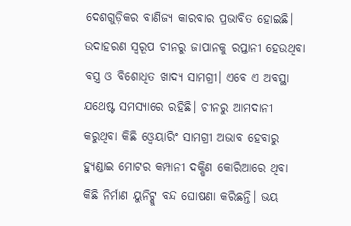ଦେଶଗୁଡ଼ିକର ବାଣିଜ୍ୟ କାରବାର ପ୍ରଭାବିତ ହୋଇଛି। ଉଦାହରଣ ସ୍ଵରୂପ ଚୀନରୁ ଜାପାନକୁ ରପ୍ତାନୀ ହେଉଥିବା ବସ୍ତ୍ର ଓ ବିଶୋଧିତ ଖାଦ୍ୟ ସାମଗ୍ରୀ। ଏବେ ଏ ଅବସ୍ଥା ଯଥେଷ୍ଟ ସମସ୍ୟାରେ ରହିଛି। ଚୀନରୁ ଆମଦାନୀ କରୁଥିବା କିଛି ଓ୍ବେୟାରିଂ ସାମଗ୍ରୀ ଅଭାବ ହେବାରୁ ହ୍ୟୁଣ୍ଡାଇ ମୋଟର କମ୍ପାନୀ ଦକ୍ଷିଣ କୋରିଆରେ ଥିବା କିଛି ନିର୍ମାଣ ୟୁନିଟ୍କୁ ବନ୍ଦ ଘୋଷଣା କରିଛନ୍ତି। ଭୟ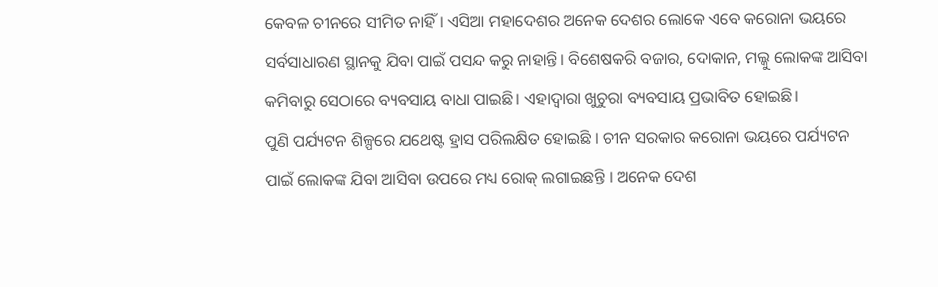କେବଳ ଚୀନରେ ସୀମିତ ନାହିଁ। ଏସିଆ ମହାଦେଶର ଅନେକ ଦେଶର ଲୋକେ ଏବେ କରୋନା ଭୟରେ ସର୍ବସାଧାରଣ ସ୍ଥାନକୁ ଯିବା ପାଇଁ ପସନ୍ଦ କରୁ ନାହାନ୍ତି। ବିଶେଷକରି ବଜାର, ଦୋକାନ, ମଲ୍କୁ ଲୋକଙ୍କ ଆସିବା କମିବାରୁ ସେଠାରେ ବ୍ୟବସାୟ ବାଧା ପାଇଛି। ଏହାଦ୍ଵାରା ଖୁଚୁରା ବ୍ୟବସାୟ ପ୍ରଭାବିତ ହୋଇଛି।
ପୁଣି ପର୍ଯ୍ୟଟନ ଶିଳ୍ପରେ ଯଥେଷ୍ଟ ହ୍ରାସ ପରିଲକ୍ଷିତ ହୋଇଛି । ଚୀନ ସରକାର କରୋନା ଭୟରେ ପର୍ଯ୍ୟଟନ ପାଇଁ ଲୋକଙ୍କ ଯିବା ଆସିବା ଉପରେ ମଧ୍ୟ ରୋକ୍ ଲଗାଇଛନ୍ତି । ଅନେକ ଦେଶ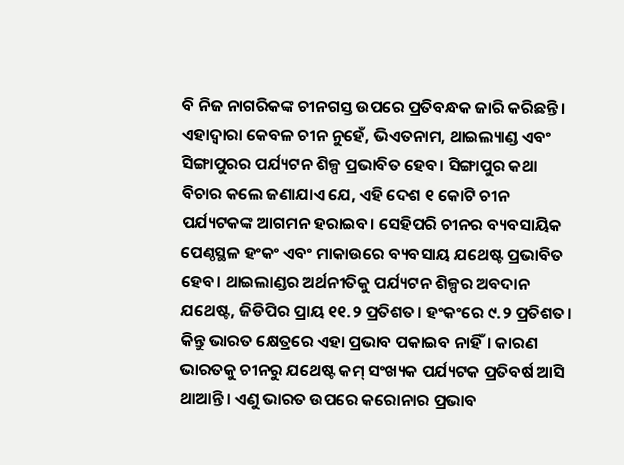ବି ନିଜ ନାଗରିକଙ୍କ ଚୀନଗସ୍ତ ଉପରେ ପ୍ରତିବନ୍ଧକ ଜାରି କରିଛନ୍ତି। ଏହାଦ୍ଵାରା କେବଳ ଚୀନ ନୁହେଁ, ଭିଏତନାମ, ଥାଇଲ୍ୟାଣ୍ଡ ଏବଂ ସିଙ୍ଗାପୁରର ପର୍ଯ୍ୟଟନ ଶିଳ୍ପ ପ୍ରଭାବିତ ହେବ। ସିଙ୍ଗାପୁର କଥା ବିଚାର କଲେ ଜଣାଯାଏ ଯେ, ଏହି ଦେଶ ୧ କୋଟି ଚୀନ ପର୍ଯ୍ୟଟକଙ୍କ ଆଗମନ ହରାଇବ। ସେହିପରି ଚୀନର ବ୍ୟବସାୟିକ ପେଣ୍ଠସ୍ଥଳ ହଂକଂ ଏବଂ ମାକାଉରେ ବ୍ୟବସାୟ ଯଥେଷ୍ଟ ପ୍ରଭାବିତ ହେବ। ଥାଇଲାଣ୍ଡର ଅର୍ଥନୀତିକୁ ପର୍ଯ୍ୟଟନ ଶିଳ୍ପର ଅବଦାନ ଯଥେଷ୍ଟ, ଜିଡିପିର ପ୍ରାୟ ୧୧.୨ ପ୍ରତିଶତ। ହଂକଂରେ ୯.୨ ପ୍ରତିଶତ। କିନ୍ତୁ ଭାରତ କ୍ଷେତ୍ରରେ ଏହା ପ୍ରଭାବ ପକାଇବ ନାହିଁ। କାରଣ ଭାରତକୁ ଚୀନରୁ ଯଥେଷ୍ଟ କମ୍ ସଂଖ୍ୟକ ପର୍ଯ୍ୟଟକ ପ୍ରତିବର୍ଷ ଆସି ଥାଆନ୍ତି। ଏଣୁ ଭାରତ ଉପରେ କରୋନାର ପ୍ରଭାବ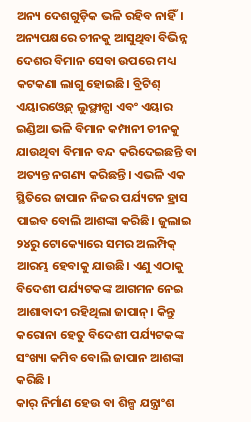ଅନ୍ୟ ଦେଶଗୁଡ଼ିକ ଭଳି ରହିବ ନାହିଁ।
ଅନ୍ୟପକ୍ଷରେ ଚୀନକୁ ଆସୁଥିବା ବିଭିନ୍ନ ଦେଶର ବିମାନ ସେବା ଉପରେ ମଧ୍ୟ କଟକଣା ଲାଗୁ ହୋଇଛି। ବ୍ରିଟିଶ୍ ଏୟାରଓ୍ବେଜ୍ ଲୁଫ୍ଥାନ୍ସା ଏବଂ ଏୟାର ଇଣ୍ଡିଆ ଭଳି ବିମାନ କମ୍ପାନୀ ଚୀନକୁ ଯାଉଥିବା ବିମାନ ବନ୍ଦ କରିଦେଇଛନ୍ତି ବା ଅତ୍ୟନ୍ତ ନଗଣ୍ୟ କରିଛନ୍ତି। ଏଭଳି ଏକ ସ୍ଥିତିରେ ଜାପାନ ନିଜର ପର୍ଯ୍ୟଟନ ହ୍ରାସ ପାଇବ ବୋଲି ଆଶଙ୍କା କରିଛି। ଜୁଲାଇ ୨୪ରୁ ଟୋକ୍ୟୋରେ ସମର ଅଲମ୍ପିକ୍ ଆରମ୍ଭ ହେବାକୁ ଯାଉଛି। ଏଣୁ ଏଠାକୁ ବିଦେଶୀ ପର୍ଯ୍ୟଟକଙ୍କ ଆଗମନ ନେଇ ଆଶାବାଦୀ ରହିଥିଲା ଜାପାନ୍। କିନ୍ତୁ କରୋନା ହେତୁ ବିଦେଶୀ ପର୍ଯ୍ୟଟକଙ୍କ ସଂଖ୍ୟା କମିବ ବୋଲି ଜାପାନ ଆଶଙ୍କା କରିଛି ।
କାର୍ ନିର୍ମାଣ ହେଉ ବା ଶିଳ୍ପ ଯନ୍ତ୍ରାଂଶ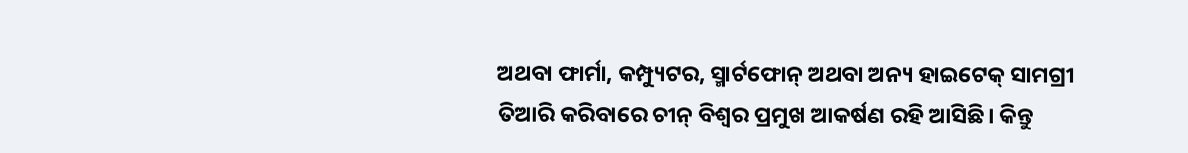ଅଥବା ଫାର୍ମା, କମ୍ପ୍ୟୁଟର, ସ୍ମାର୍ଟଫୋନ୍ ଅଥବା ଅନ୍ୟ ହାଇଟେକ୍ ସାମଗ୍ରୀ ତିଆରି କରିବାରେ ଚୀନ୍ ବିଶ୍ଵର ପ୍ରମୁଖ ଆକର୍ଷଣ ରହି ଆସିଛି। କିନ୍ତୁ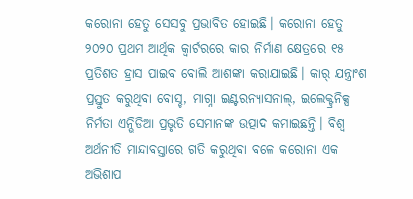କରୋନା ହେତୁ ସେସବୁ ପ୍ରଭାବିତ ହୋଇଛି। କରୋନା ହେତୁ ୨୦୨୦ ପ୍ରଥମ ଆର୍ଥିକ କ୍ଵାର୍ଟରରେ କାର ନିର୍ମାଣ କ୍ଷେତ୍ରରେ ୧୫ ପ୍ରତିଶତ ହ୍ରାସ ପାଇବ ବୋଲି ଆଶଙ୍କା କରାଯାଇଛି। କାର୍ ଯନ୍ତ୍ରାଂଶ ପ୍ରସ୍ତୁତ କରୁଥିବା ବୋସ୍ଚ, ମାଗ୍ନା ଇଣ୍ଟରନ୍ୟାସନାଲ୍, ଇଲେକ୍ଟ୍ରନିକ୍ସ ନିର୍ମତା ଏନ୍ଭିଡିଆ ପ୍ରଭୃତି ସେମାନଙ୍କ ଉତ୍ପାଦ କମାଇଛନ୍ତି। ବିଶ୍ଵ ଅର୍ଥନୀତି ମାନ୍ଦାବସ୍ତାରେ ଗତି କରୁଥିବା ବଳେ କରୋନା ଏକ ଅଭିଶାପ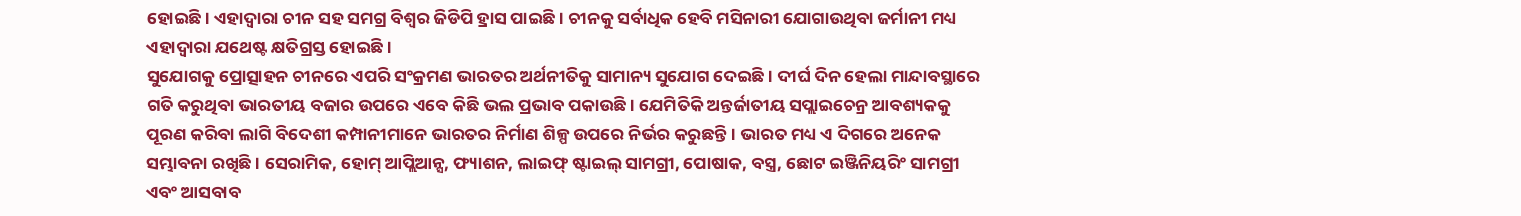ହୋଇଛି। ଏହାଦ୍ଵାରା ଚୀନ ସହ ସମଗ୍ର ବିଶ୍ଵର ଜିଡିପି ହ୍ରାସ ପାଇଛି। ଚୀନକୁ ସର୍ବାଧିକ ହେବି ମସିନାରୀ ଯୋଗାଉଥିବା ଜର୍ମାନୀ ମଧ୍ୟ ଏହାଦ୍ଵାରା ଯଥେଷ୍ଟ କ୍ଷତିଗ୍ରସ୍ତ ହୋଇଛି।
ସୁଯୋଗକୁ ପ୍ରୋତ୍ସାହନ ଚୀନରେ ଏପରି ସଂକ୍ରମଣ ଭାରତର ଅର୍ଥନୀତିକୁ ସାମାନ୍ୟ ସୁଯୋଗ ଦେଇଛି। ଦୀର୍ଘ ଦିନ ହେଲା ମାନ୍ଦାବସ୍ଥାରେ ଗତି କରୁଥିବା ଭାରତୀୟ ବଜାର ଉପରେ ଏବେ କିଛି ଭଲ ପ୍ରଭାବ ପକାଉଛି। ଯେମିତିକି ଅନ୍ତର୍ଜାତୀୟ ସପ୍ଲାଇଚେନ୍ର ଆବଶ୍ୟକକୁ ପୂରଣ କରିବା ଲାଗି ବିଦେଶୀ କମ୍ପାନୀମାନେ ଭାରତର ନିର୍ମାଣ ଶିଳ୍ପ ଉପରେ ନିର୍ଭର କରୁଛନ୍ତି। ଭାରତ ମଧ୍ୟ ଏ ଦିଗରେ ଅନେକ ସମ୍ଭାବନା ରଖିଛି। ସେରାମିକ, ହୋମ୍ ଆପ୍ଲିଆନ୍ସ, ଫ୍ୟାଶନ, ଲାଇଫ୍ ଷ୍ଟାଇଲ୍ ସାମଗ୍ରୀ, ପୋଷାକ, ବସ୍ତ୍ର, ଛୋଟ ଇଞ୍ଜିନିୟରିଂ ସାମଗ୍ରୀ ଏବଂ ଆସବାବ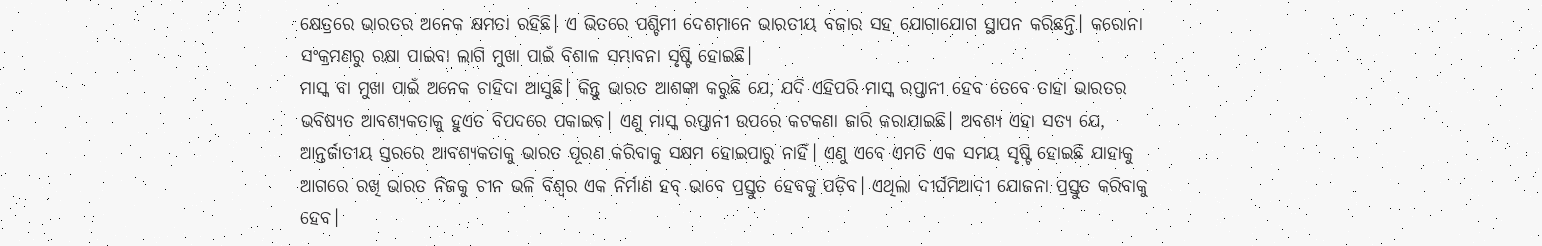କ୍ଷେତ୍ରରେ ଭାରତର ଅନେକ କ୍ଷମତା ରହିଛି। ଏ ଭିତରେ ପଶ୍ଚିମୀ ଦେଶମାନେ ଭାରତୀୟ ବଜାର ସହ ଯୋଗାଯୋଗ ସ୍ଥାପନ କରିଛନ୍ତି। କରୋନା ସଂକ୍ରମଣରୁ ରକ୍ଷା ପାଇବା ଲାଗି ମୁଖା ପାଇଁ ବିଶାଳ ସମ୍ଭାବନା ସୃଷ୍ଟି ହୋଇଛି।
ମାସ୍କ ବା ମୁଖା ପାଇଁ ଅନେକ ଚାହିଦା ଆସୁଛି। କିନ୍ତୁ ଭାରତ ଆଶଙ୍କା କରୁଛି ଯେ, ଯଦି ଏହିପରି ମାସ୍କ ରପ୍ତାନୀ ହେବ ତେବେ ତାହା ଭାରତର ଭବିଷ୍ୟତ ଆବଶ୍ୟକତାକୁ ହୁଏତ ବିପଦରେ ପକାଇବ। ଏଣୁ ମାସ୍କ ରପ୍ତାନୀ ଉପରେ କଟକଣା ଜାରି କରାଯାଇଛି। ଅବଶ୍ୟ ଏହା ସତ୍ୟ ଯେ, ଆନ୍ତର୍ଜାତୀୟ ସ୍ତରରେ ଆବଶ୍ୟକତାକୁ ଭାରତ ପୂରଣ କରିବାକୁ ସକ୍ଷମ ହୋଇପାରୁ ନାହିଁ। ଏଣୁ ଏବେ ଏମତି ଏକ ସମୟ ସୃଷ୍ଟି ହୋଇଛି ଯାହାକୁ ଆଗରେ ରଖି ଭାରତ ନିଜକୁ ଚୀନ ଭଳି ବିଶ୍ଵର ଏକ ନିର୍ମାଣ ହବ୍ ଭାବେ ପ୍ରସ୍ତୁତ ହେବକୁ ପଡ଼ିବ। ଏଥିଲା ଦୀର୍ଘମିଆଦୀ ଯୋଜନା ପ୍ରସ୍ତୁତ କରିବାକୁ ହେବ।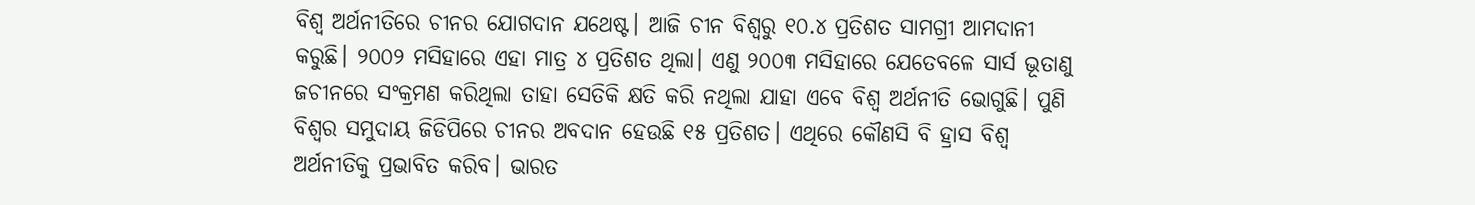ବିଶ୍ଵ ଅର୍ଥନୀତିରେ ଚୀନର ଯୋଗଦାନ ଯଥେଷ୍ଟ। ଆଜି ଚୀନ ବିଶ୍ଵରୁ ୧୦.୪ ପ୍ରତିଶତ ସାମଗ୍ରୀ ଆମଦାନୀ କରୁଛି। ୨୦୦୨ ମସିହାରେ ଏହା ମାତ୍ର ୪ ପ୍ରତିଶତ ଥିଲା। ଏଣୁ ୨୦୦୩ ମସିହାରେ ଯେତେବଳେ ସାର୍ସ ଭୂତାଣୁ ଜଚୀନରେ ସଂକ୍ରମଣ କରିଥିଲା ତାହା ସେତିକି କ୍ଷତି କରି ନଥିଲା ଯାହା ଏବେ ବିଶ୍ଵ ଅର୍ଥନୀତି ଭୋଗୁଛି। ପୁଣି ବିଶ୍ଵର ସମୁଦାୟ ଜିଡିପିରେ ଚୀନର ଅବଦାନ ହେଉଛି ୧୫ ପ୍ରତିଶତ। ଏଥିରେ କୌଣସି ବି ହ୍ରାସ ବିଶ୍ଵ ଅର୍ଥନୀତିକୁ ପ୍ରଭାବିତ କରିବ। ଭାରତ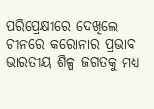ପରିପ୍ରେକ୍ଷୀରେ ଦେଖିଲେ ଚୀନରେ କରୋନାର ପ୍ରଭାବ ଭାରତୀୟ ଶିଳ୍ପ ଜଗତକୁ ମଧ୍ୟ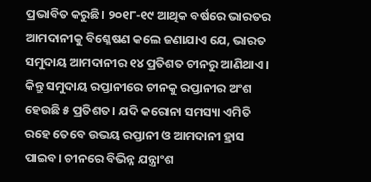ପ୍ରଭାବିତ କରୁଛି। ୨୦୧୮-୧୯ ଆଥିକ ବର୍ଷରେ ଭାରତର ଆମଦାନୀକୁ ବିଶ୍ଳେଷଣ କଲେ ଜଣାଯାଏ ଯେ, ଭାରତ ସମୁଦାୟ ଆମଦାନୀର ୧୪ ପ୍ରତିଶତ ଚୀନରୁ ଆଣିଥାଏ । କିନ୍ତୁ ସମୁଦାୟ ରପ୍ତାନୀରେ ଚୀନକୁ ରପ୍ତାନୀର ଅଂଶ ହେଉଛି ୫ ପ୍ରତିଶତ। ଯଦି କରୋନା ସମସ୍ୟା ଏମିତି ରହେ ତେବେ ଉଭୟ ରପ୍ତାନୀ ଓ ଆମଦାନୀ ହ୍ରାସ ପାଇବ। ଚୀନରେ ବିଭିନ୍ନ ଯନ୍ତ୍ରାଂଶ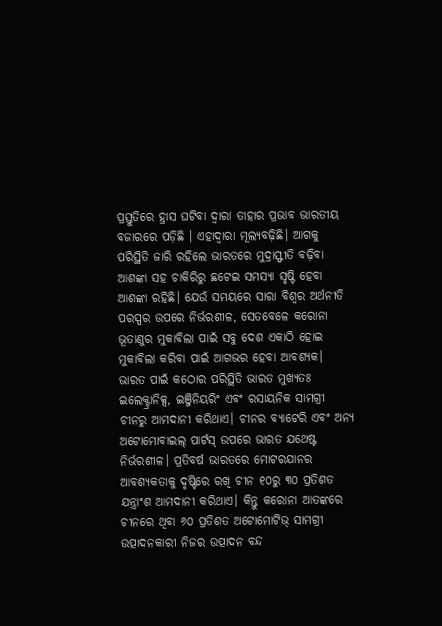ପ୍ରସ୍ତୁତିରେ ହ୍ରାସ ଘଟିବା ଦ୍ଵାରା ତାହାର ପ୍ରଭାବ ଭାରତୀୟ ବଜାରରେ ପଡ଼ିଛି । ଏହାଦ୍ଵାରା ମୂଲ୍ୟବଢ଼ିଛି। ଆଗକୁ ପରିସ୍ଥିତି ଜାରି ରହିଲେ ଭାରତରେ ମୁଦ୍ରାସ୍ଫୀତି ବଢ଼ିବା ଆଶଙ୍କା ସହ ଚାକିରିରୁ ଛଟେଇ ସମସ୍ୟା ସୃଷ୍ଟି ହେବା ଆଶଙ୍କା ରହିଛି। ଯେଉଁ ସମୟରେ ସାରା ବିଶ୍ଵର ଅର୍ଥନୀତି ପରସ୍ପର ଉପରେ ନିର୍ଭରଶୀଳ, ସେତବେଳେ କରୋନା ଭୂତାଣୁର ମୁକାବିଲା ପାଇଁ ସବୁ ଦେଶ ଏକାଠି ହୋଇ ମୁକାବିଲା କରିବା ପାଇଁ ଆଗଭର ହେବା ଆବଶ୍ୟକ।
ଭାରତ ପାଇଁ କଠୋର ପରିସ୍ଥିତି ଭାରତ ମୁଖ୍ୟତଃ ଇଲେକ୍ଟ୍ରାନିକ୍ସ, ଇଞ୍ଜିନିୟରିଂ ଏବଂ ରସାୟନିକ ସାମଗ୍ରୀ ଚୀନରୁ ଆମଦାନୀ କରିଥାଏ। ଚୀନର ବ୍ୟାଟେରି ଏବଂ ଅନ୍ୟ ଅଟୋମୋବାଇଲ୍ ପାର୍ଟସ୍ ଉପରେ ଭାରତ ଯଥେଷ୍ଟ ନିର୍ଭରଶୀଳ। ପ୍ରତିବର୍ଷ ଭାରତରେ ମୋଟରଯାନର ଆବଶ୍ୟକତାକୁ ଦୃଷ୍ଟିରେ ରଖି ଚୀନ ୧୦ରୁ ୩୦ ପ୍ରତିଶତ ଯନ୍ତ୍ରାଂଶ ଆମଦାନୀ କରିଥାଏ। କିନ୍ତୁ କରୋନା ଆତଙ୍କରେ ଚୀନରେ ଥିବା ୬୦ ପ୍ରତିଶତ ଅଟୋମୋଟିଭ୍ ସାମଗ୍ରୀ ଉତ୍ପାଦନକାରୀ ନିଜର ଉତ୍ପାଦନ ବନ୍ଦ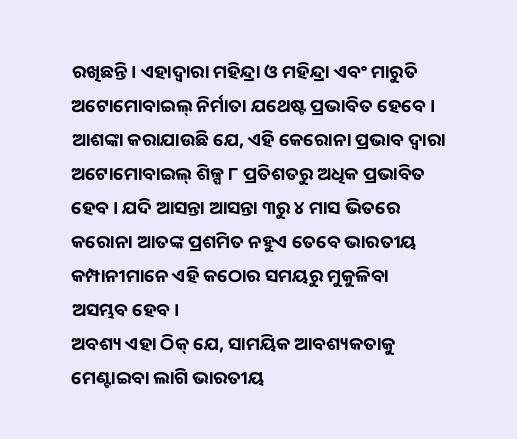ରଖିଛନ୍ତି। ଏହାଦ୍ଵାରା ମହିନ୍ଦ୍ରା ଓ ମହିନ୍ଦ୍ରା ଏବଂ ମାରୁତି ଅଟୋମୋବାଇଲ୍ ନିର୍ମାତା ଯଥେଷ୍ଟ ପ୍ରଭାବିତ ହେବେ। ଆଶଙ୍କା କରାଯାଉଛି ଯେ, ଏହି କେରୋନା ପ୍ରଭାବ ଦ୍ଵାରା ଅଟୋମୋବାଇଲ୍ ଶିଳ୍ପ ୮ ପ୍ରତିଶତରୁ ଅଧିକ ପ୍ରଭାବିତ ହେବ। ଯଦି ଆସନ୍ତା ଆସନ୍ତା ୩ରୁ ୪ ମାସ ଭିତରେ କରୋନା ଆତଙ୍କ ପ୍ରଶମିତ ନହୁଏ ତେବେ ଭାରତୀୟ କମ୍ପାନୀମାନେ ଏହି କଠୋର ସମୟରୁ ମୁକୁଳିବା ଅସମ୍ଭବ ହେବ।
ଅବଶ୍ୟ ଏହା ଠିକ୍ ଯେ, ସାମୟିକ ଆବଶ୍ୟକତାକୁ ମେଣ୍ଟାଇବା ଲାଗି ଭାରତୀୟ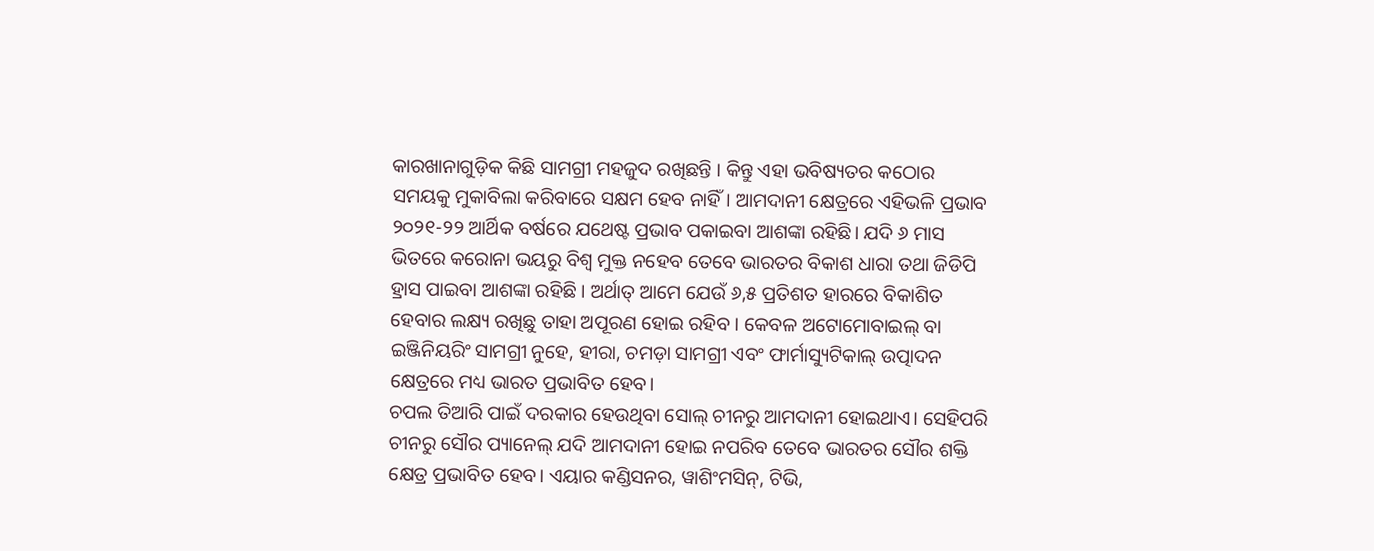କାରଖାନାଗୁଡ଼ିକ କିଛି ସାମଗ୍ରୀ ମହଜୁଦ ରଖିଛନ୍ତି । କିନ୍ତୁ ଏହା ଭବିଷ୍ୟତର କଠୋର ସମୟକୁ ମୁକାବିଲା କରିବାରେ ସକ୍ଷମ ହେବ ନାହିଁ। ଆମଦାନୀ କ୍ଷେତ୍ରରେ ଏହିଭଳି ପ୍ରଭାବ ୨୦୨୧-୨୨ ଆର୍ଥିକ ବର୍ଷରେ ଯଥେଷ୍ଟ ପ୍ରଭାବ ପକାଇବା ଆଶଙ୍କା ରହିଛି। ଯଦି ୬ ମାସ ଭିତରେ କରୋନା ଭୟରୁ ବିଶ୍ଵ ମୁକ୍ତ ନହେବ ତେବେ ଭାରତର ବିକାଶ ଧାରା ତଥା ଜିଡିପି ହ୍ରାସ ପାଇବା ଆଶଙ୍କା ରହିଛି । ଅର୍ଥାତ୍ ଆମେ ଯେଉଁ ୬,୫ ପ୍ରତିଶତ ହାରରେ ବିକାଶିତ ହେବାର ଲକ୍ଷ୍ୟ ରଖିଛୁ ତାହା ଅପୂରଣ ହୋଇ ରହିବ । କେବଳ ଅଟୋମୋବାଇଲ୍ ବା ଇଞ୍ଜିନିୟରିଂ ସାମଗ୍ରୀ ନୁହେ, ହୀରା, ଚମଡ଼ା ସାମଗ୍ରୀ ଏବଂ ଫାର୍ମାସ୍ୟୁଟିକାଲ୍ ଉତ୍ପାଦନ କ୍ଷେତ୍ରରେ ମଧ୍ୟ ଭାରତ ପ୍ରଭାବିତ ହେବ।
ଚପଲ ତିଆରି ପାଇଁ ଦରକାର ହେଉଥିବା ସୋଲ୍ ଚୀନରୁ ଆମଦାନୀ ହୋଇଥାଏ। ସେହିପରି ଚୀନରୁ ସୌର ପ୍ୟାନେଲ୍ ଯଦି ଆମଦାନୀ ହୋଇ ନପରିବ ତେବେ ଭାରତର ସୌର ଶକ୍ତି କ୍ଷେତ୍ର ପ୍ରଭାବିତ ହେବ। ଏୟାର କଣ୍ଡିସନର, ୱାଶିଂମସିନ୍, ଟିଭି,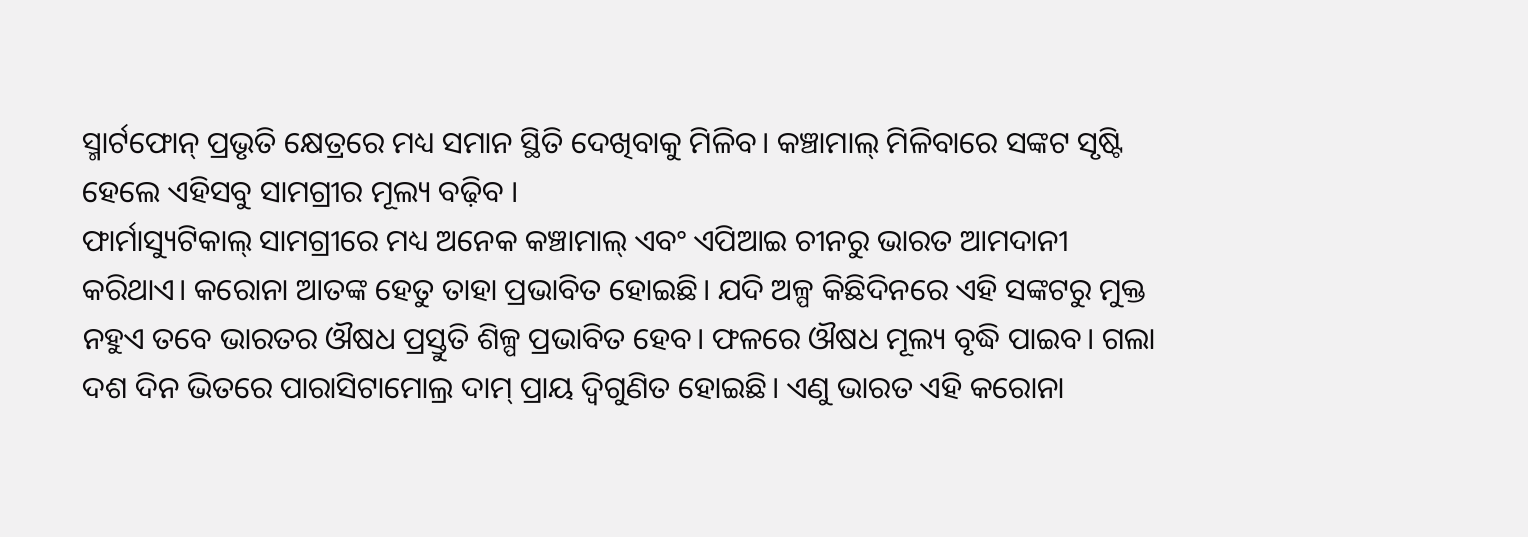ସ୍ମାର୍ଟଫୋନ୍ ପ୍ରଭୃତି କ୍ଷେତ୍ରରେ ମଧ୍ୟ ସମାନ ସ୍ଥିତି ଦେଖିବାକୁ ମିଳିବ। କଞ୍ଚାମାଲ୍ ମିଳିବାରେ ସଙ୍କଟ ସୃଷ୍ଟି ହେଲେ ଏହିସବୁ ସାମଗ୍ରୀର ମୂଲ୍ୟ ବଢ଼ିବ ।
ଫାର୍ମାସ୍ୟୁଟିକାଲ୍ ସାମଗ୍ରୀରେ ମଧ୍ୟ ଅନେକ କଞ୍ଚାମାଲ୍ ଏବଂ ଏପିଆଇ ଚୀନରୁ ଭାରତ ଆମଦାନୀ କରିଥାଏ। କରୋନା ଆତଙ୍କ ହେତୁ ତାହା ପ୍ରଭାବିତ ହୋଇଛି। ଯଦି ଅଳ୍ପ କିଛିଦିନରେ ଏହି ସଙ୍କଟରୁ ମୁକ୍ତ ନହୁଏ ତବେ ଭାରତର ଔଷଧ ପ୍ରସ୍ତୁତି ଶିଳ୍ପ ପ୍ରଭାବିତ ହେବ। ଫଳରେ ଔଷଧ ମୂଲ୍ୟ ବୃଦ୍ଧି ପାଇବ। ଗଲା ଦଶ ଦିନ ଭିତରେ ପାରାସିଟାମୋଲ୍ର ଦାମ୍ ପ୍ରାୟ ଦ୍ଵିଗୁଣିତ ହୋଇଛି। ଏଣୁ ଭାରତ ଏହି କରୋନା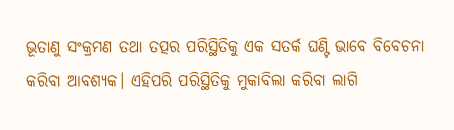ଭୂତାଣୁ ସଂକ୍ରମଣ ତଥା ତତ୍ପର ପରିସ୍ଥିତିକୁ ଏକ ସତର୍କ ଘଣ୍ଟି ଭାବେ ବିବେଚନା କରିବା ଆବଶ୍ୟକ। ଏହିପରି ପରିସ୍ଥିତିକୁ ମୁକାବିଲା କରିବା ଲାଗି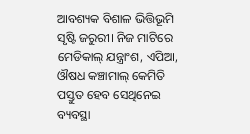ଆବଶ୍ୟକ ବିଶାଳ ଭିତ୍ତିଭୂମି ସୃଷ୍ଟି ଜରୁରୀ। ନିଜ ମାଟିରେ ମେଡିକାଲ୍ ଯନ୍ତ୍ରାଂଶ, ଏପିଆ, ଔଷଧ କଞ୍ଚାମାଲ୍ କେମିତି ପସ୍ତୁତ ହେବ ସେଥିନେଇ ବ୍ୟବସ୍ଥା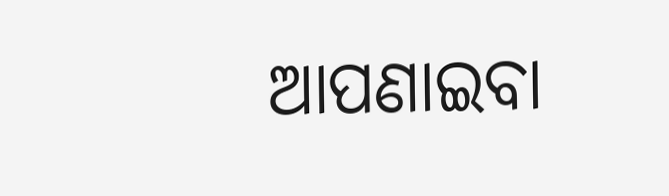ଆପଣାଇବା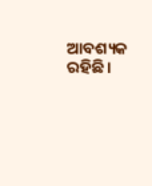ଆବଶ୍ୟକ ରହିଛି।